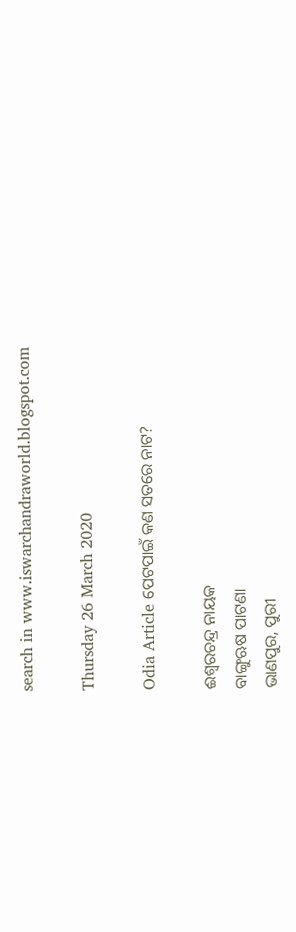search in www.iswarchandraworld.blogspot.com

Thursday 26 March 2020

Odia Article ପେଟପାଇଁ କଣ ସତରେ ନାଟ?

ଈଶ୍ୱରଚନ୍ଦ୍ର ନାୟକ
ବାଙ୍ଗୁଋଷ ପାଟଣା
ଭାଣପୁର, ପୁରୀ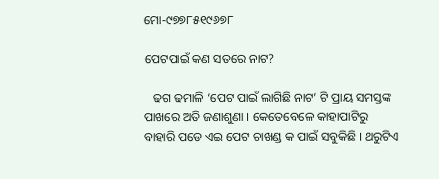ମୋ-୯୭୭୮୫୧୯୬୭୮

ପେଟପାଇଁ କଣ ସତରେ ନାଟ?

   ଢଗ ଢମାଳି ‘ପେଟ ପାଇଁ ଲାଗିଛି ନାଟ’ ଟି ପ୍ରାୟ ସମସ୍ତଙ୍କ ପାଖରେ ଅତି ଜଣାଶୁଣା । କେତେବେଳେ କାହାପାଟିରୁ ବାହାରି ପଡେ ଏଇ ପେଟ ଚାଖଣ୍ଡ କ ପାଇଁ ସବୁକିଛି । ଥରୁଟିଏ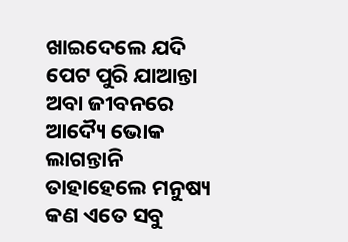ଖାଇଦେଲେ ଯଦି ପେଟ ପୁରି ଯାଆନ୍ତା ଅବା ଜୀବନରେ ଆଦ୍ୟୈ ଭୋକ ଲାଗନ୍ତାନି ତାହାହେଲେ ମନୁଷ୍ୟ କଣ ଏତେ ସବୁ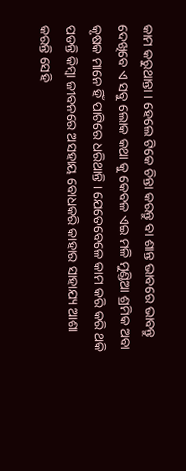କାମ କରୁଥାନ୍ତା । ହେଲେ ଟିକେ ଚିନ୍ତା କରନ୍ତୁ ବା ଶାନ୍ତ ଭାବରେ ଭାବନ୍ତୁ ଦେଖିବେ ଏ ସବୁ ଲୋକ କଥା କୁ କେବଳ ଏଇ ମଳି ମୁଣ୍ଡିଆ ଶ୍ରମିକ ଅବା କୃଷକ ମାନେ ହିଁ ପାଟିରେ ଧରିଥାନ୍ତି । ଯେତେବେଳେ କାମ କରି କରି ଥକି ପଡନ୍ତି କିମ୍ବା ଜୀବନରେ ଅସହାୟ ବୋଧକରି କାହାର ସାହାଯ୍ୟ ଆଶା କରନ୍ତି ସେହି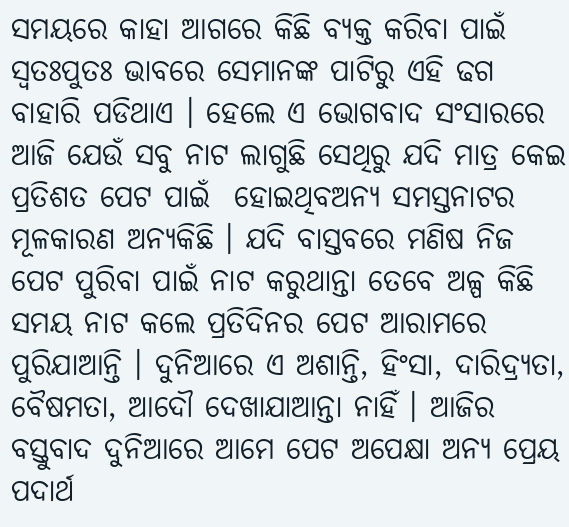ସମୟରେ କାହା ଆଗରେ କିଛି ବ୍ୟକ୍ତ କରିବା ପାଇଁ ସ୍ୱତଃପୁତଃ ଭାବରେ ସେମାନଙ୍କ ପାଟିରୁ ଏହି ଢଗ ବାହାରି ପଡିଥାଏ । ହେଲେ ଏ ଭୋଗବାଦ ସଂସାରରେ ଆଜି ଯେଉଁ ସବୁ ନାଟ ଲାଗୁଛି ସେଥିରୁ ଯଦି ମାତ୍ର କେଇ ପ୍ରତିଶତ ପେଟ ପାଇଁ  ହୋଇଥିବଅନ୍ୟ ସମସ୍ତନାଟର ମୂଳକାରଣ ଅନ୍ୟକିଛି । ଯଦି ବାସ୍ତବରେ ମଣିଷ ନିଜ ପେଟ ପୁରିବା ପାଇଁ ନାଟ କରୁଥାନ୍ତା ତେବେ ଅଳ୍ପ କିଛି ସମୟ ନାଟ କଲେ ପ୍ରତିଦିନର ପେଟ ଆରାମରେ ପୁରିଯାଆନ୍ତି । ଦୁନିଆରେ ଏ ଅଶାନ୍ତି, ହିଂସା, ଦାରିଦ୍ର‌୍ୟତା, ବୈଷମତା, ଆଦୌ ଦେଖାଯାଆନ୍ତା ନାହିଁ । ଆଜିର ବସ୍ତୁବାଦ ଦୁନିଆରେ ଆମେ ପେଟ ଅପେକ୍ଷା ଅନ୍ୟ ପ୍ରେୟ ପଦାର୍ଥ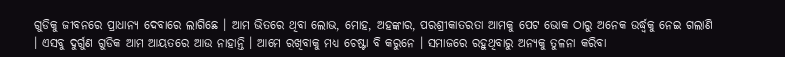ଗୁଡିକୁ ଜୀବନରେ ପ୍ରାଧାନ୍ୟ ଦେବାରେ ଲାଗିଛେ । ଆମ ଭିତରେ ଥିବା ଲୋଭ, ମୋହ, ଅହଙ୍କାର, ପରଶ୍ରୀକାତରତା ଆମକୁ ପେଟ ଭୋକ ଠାରୁ ଅନେକ ଉର୍ଦ୍ଧ୍ୱକୁ ନେଇ ଗଲାଣି । ଏସବୁ ଦୁର୍ଗୁଣ ଗୁଡିକ ଆମ ଆୟତରେ ଆଉ ନାହାନ୍ତି । ଆମେ ରଖିବାକୁ ମଧ୍ୟ ଚେଷ୍ଟା ବି କରୁନେ । ସମାଜରେ ରହୁଥିବାରୁ ଅନ୍ୟକୁ ତୁଳନା କରିବା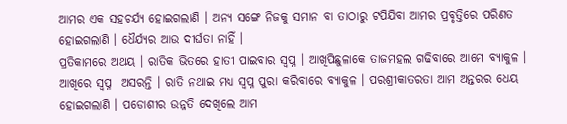ଆମର ଏକ ସହଚର୍ଯ୍ୟ ହୋଇଗଲାଣି । ଅନ୍ୟ ସଙ୍ଗେ ନିଜକୁ ସମାନ ବା ତାଠାରୁ ଟପିଯିବା ଆମର ପ୍ରବୃତ୍ତିରେ ପରିଣତ ହୋଇଗଲାଣି । ଧୈର୍ଯ୍ୟର ଆଉ ଦୀର୍ଘତା ନାହିଁ ।
ପ୍ରତିକାମରେ ଅଥୟ । ରାତିକ ଭିତରେ ହାତୀ ପାଇବାର ସ୍ୱପ୍ନ । ଆଖିପିଛୁଳାକେ ତାଜମହଲ ଗଢିବାରେ ଆମେ ବ୍ୟାକୁଳ । ଆଖିରେ ସ୍ୱପ୍ନ  ଅସରନ୍ତି । ରାତି ନଥାଇ ମଧ୍ୟ ସ୍ୱପ୍ନ ପୁରା କରିବାରେ ବ୍ୟାକୁଳ । ପରଶ୍ରୀକାତରତା ଆମ ଅନ୍ତରର ଧେୟ ହୋଇଗଲାଣି । ପଡୋଶୀର ଉନ୍ନତି ଦେଖିଲେ ଆମ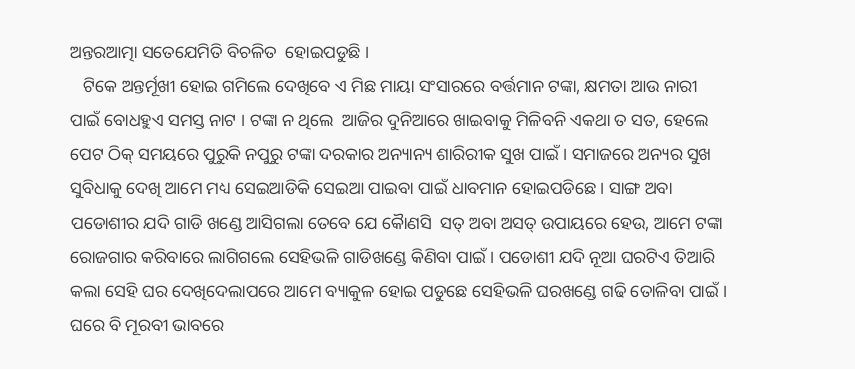ଅନ୍ତରଆତ୍ମା ସତେଯେମିତି ବିଚଳିତ  ହୋଇପଡୁଛି ।
   ଟିକେ ଅନ୍ତର୍ମୂଖୀ ହୋଇ ଗମିଲେ ଦେଖିବେ ଏ ମିଛ ମାୟା ସଂସାରରେ ବର୍ତ୍ତମାନ ଟଙ୍କା, କ୍ଷମତା ଆଉ ନାରୀ ପାଇଁ ବୋଧହୁଏ ସମସ୍ତ ନାଟ । ଟଙ୍କା ନ ଥିଲେ  ଆଜିର ଦୁନିଆରେ ଖାଇବାକୁ ମିଳିବନି ଏକଥା ତ ସତ, ହେଲେ ପେଟ ଠିକ୍ ସମୟରେ ପୁରୁକି ନପୁରୁ ଟଙ୍କା ଦରକାର ଅନ୍ୟାନ୍ୟ ଶାରିରୀକ ସୁଖ ପାଇଁ । ସମାଜରେ ଅନ୍ୟର ସୁଖ ସୁବିଧାକୁ ଦେଖି ଆମେ ମଧ୍ୟ ସେଇଆଡିକି ସେଇଆ ପାଇବା ପାଇଁ ଧାବମାନ ହୋଇପଡିଛେ । ସାଙ୍ଗ ଅବା ପଡୋଶୀର ଯଦି ଗାଡି ଖଣ୍ଡେ ଆସିଗଲା ତେବେ ଯେ କୈାଣସି  ସତ୍ ଅବା ଅସତ୍ ଉପାୟରେ ହେଉ, ଆମେ ଟଙ୍କା ରୋଜଗାର କରିବାରେ ଲାଗିଗଲେ ସେହିଭଳି ଗାଡିଖଣ୍ଡେ କିଣିବା ପାଇଁ । ପଡୋଶୀ ଯଦି ନୂଆ ଘରଟିଏ ତିଆରି କଲା ସେହି ଘର ଦେଖିଦେଲାପରେ ଆମେ ବ୍ୟାକୁଳ ହୋଇ ପଡୁଛେ ସେହିଭଳି ଘରଖଣ୍ଡେ ଗଢି ତୋଳିବା ପାଇଁ । ଘରେ ବି ମୂରବୀ ଭାବରେ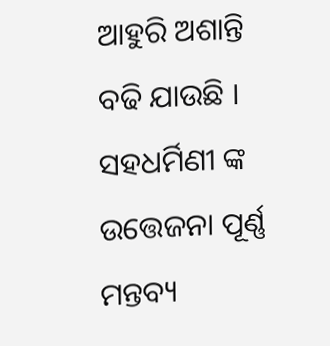ଆହୁରି ଅଶାନ୍ତି ବଢି ଯାଉଛି । ସହଧର୍ମିଣୀ ଙ୍କ ଉତ୍ତେଜନା ପୂର୍ଣ୍ଣ ମନ୍ତବ୍ୟ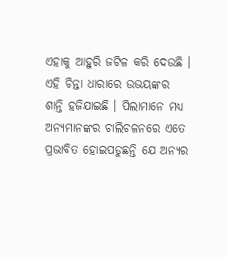ଏହାକୁ ଆହୁରି ଜଟିଳ କରି ଦେଉଛି । ଏହି ଚିନ୍ତା ଧାରାରେ ଉଭୟଙ୍କର ଶାନ୍ତି ହଜିଯାଇଛି । ପିଲାମାନେ ମଧ୍ୟ ଅନ୍ୟମାନଙ୍କର ଚାଲିଚଳନରେ ଏତେ ପ୍ରଭାବିତ ହୋଇପଡୁଛନ୍ତି ଯେ ଅନ୍ୟର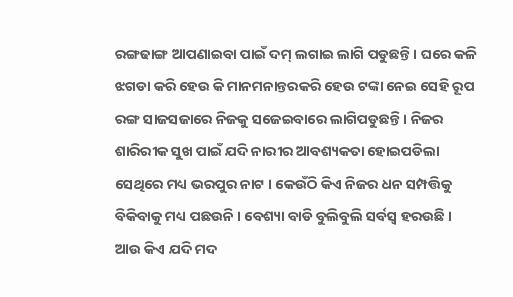ରଙ୍ଗଢାଙ୍ଗ ଆପଣାଇବା ପାଇଁ ଦମ୍ ଲଗାଇ ଲାଗି ପଡୁଛନ୍ତି । ଘରେ କଳି ଝଗଡା କରି ହେଉ କି ମାନମନାନ୍ତରକରି ହେଉ ଟଙ୍କା ନେଇ ସେହି ରୂପ ରଙ୍ଗ ସାଜସଜାରେ ନିଜକୁ ସଜେଇବାରେ ଲାଗିପଡୁଛନ୍ତି । ନିଜର ଶାରିରୀକ ସୁଖ ପାଇଁ ଯଦି ନାରୀର ଆବଶ୍ୟକତା ହୋଇପଡିଲା ସେଥିରେ ମଧ୍ୟ ଭରପୁର ନାଟ । କେଉଁଠି କିଏ ନିଜର ଧନ ସମ୍ପତ୍ତିକୁ ବିକିବାକୁ ମଧ୍ୟ ପଛଉନି । ବେଶ୍ୟା ବାଡି ବୁଲିବୁଲି ସର୍ବସ୍ୱ ହରଉଛି । ଆଉ କିଏ ଯଦି ମଦ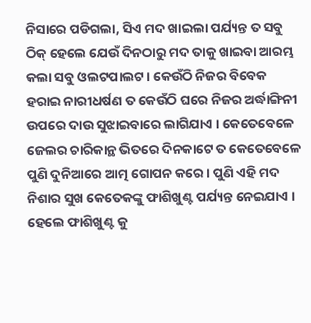ନିସାରେ ପଡିଗଲା, ସିଏ ମଦ ଖାଇଲା ପର୍ଯ୍ୟନ୍ତ ତ ସବୁ ଠିକ୍ ହେଲେ ଯେଉଁ ଦିନଠାରୁ ମଦ ତାକୁ ଖାଇବା ଆରମ୍ଭ କଲା ସବୁ ଓଲଟପାଲଟ । କେଉଁଠି ନିଜର ବିବେକ ହରାଇ ନାରୀଧର୍ଷଣ ତ କେଉଁଠି ଘରେ ନିଜର ଅର୍ଦ୍ଧାଙ୍ଗିନୀ ଉପରେ ଦାଉ ସୁଝାଇବାରେ ଲାଗିଯାଏ । କେତେବେଳେ ଜେଲର ଚାରିକାନ୍ଥ ଭିତରେ ଦିନକାଟେ ତ କେତେବେଳେ  ପୁଣି ଦୁନିଆରେ ଆତ୍ମ ଗୋପନ କରେ । ପୁଣି ଏହି ମଦ ନିଶାର ସୁଖ କେତେକଙ୍କୁ ଫାଶିଖୁଣ୍ଟ ପର୍ଯ୍ୟନ୍ତ ନେଇଯାଏ । ହେଲେ ଫାଶିଖୁଣ୍ଟ କୁ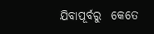ଯିବାପୂର୍ବରୁ  କେତେ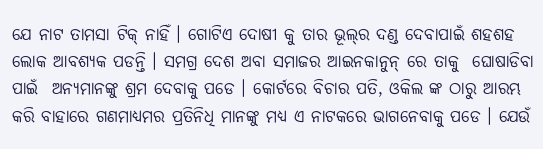ଯେ ନାଟ ତାମସା ଟିକ୍ ନାହିଁ । ଗୋଟିଏ ଦୋଷୀ କୁ ତାର ଭୂଲ୍‌ର ଦଣ୍ଡ ଦେବାପାଇଁ ଶହଶହ ଲୋକ ଆବଶ୍ୟକ ପଡନ୍ତି । ସମଗ୍ର ଦେଶ ଅବା ସମାଜର ଆଇନକାନୁନ୍ ରେ ତାକୁ  ଘୋଷାଡିବା ପାଇଁ  ଅନ୍ୟମାନଙ୍କୁ ଶ୍ରମ ଦେବାକୁ ପଡେ । କୋର୍ଟରେ ବିଚାର ପତି, ଓକିଲ ଙ୍କ ଠାରୁ ଆରମ୍ଭ କରି ବାହାରେ ଗଣମାଧ୍ୟମର ପ୍ରତିନିଧି ମାନଙ୍କୁ ମଧ୍ୟ ଏ ନାଟକରେ ଭାଗନେବାକୁ ପଡେ । ଯେଉଁ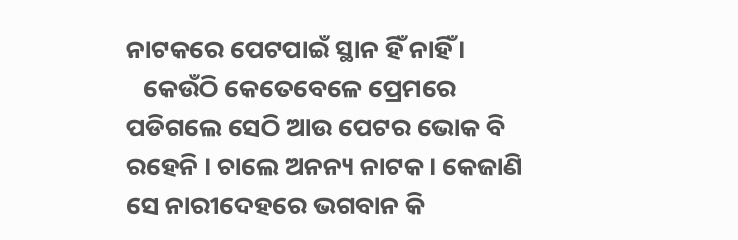ନାଟକରେ ପେଟପାଇଁ ସ୍ଥାନ ହିଁ ନାହିଁ ।
   କେଉଁଠି କେତେବେଳେ ପ୍ରେମରେ ପଡିଗଲେ ସେଠି ଆଉ ପେଟର ଭୋକ ବି ରହେନି । ଚାଲେ ଅନନ୍ୟ ନାଟକ । କେଜାଣି ସେ ନାରୀଦେହରେ ଭଗବାନ କି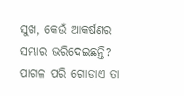ସୁଖ, କେଉଁ ଆକର୍ଷଣର ସମ୍ଭାର ଭରିଦେଇଛନ୍ତି? ପାଗଳ ପରି ଗୋଡାଏ ତା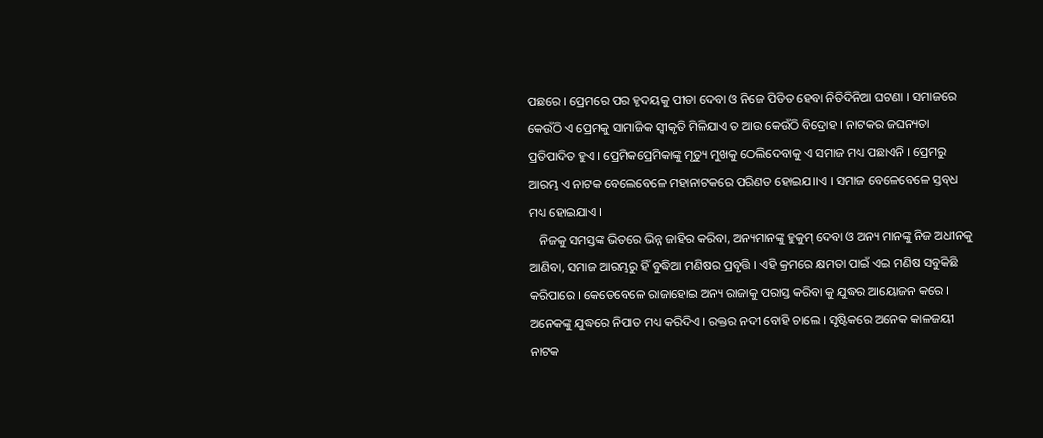ପଛରେ । ପ୍ରେମରେ ପର ହୃଦୟକୁ ପୀଡା ଦେବା ଓ ନିଜେ ପିଡିତ ହେବା ନିତିଦିନିଆ ଘଟଣା । ସମାଜରେ କେଉଁଠି ଏ ପ୍ରେମକୁ ସାମାଜିକ ସ୍ୱୀକୃତି ମିଳିଯାଏ ତ ଆଉ କେଉଁଠି ବିଦ୍ରୋହ । ନାଟକର ଜଘନ୍ୟତା ପ୍ରତିପାଦିତ ହୁଏ । ପ୍ରେମିକପ୍ରେମିକାଙ୍କୁ ମୃତ୍ୟୁ ମୁଖକୁ ଠେଲିଦେବାକୁ ଏ ସମାଜ ମଧ୍ୟ ପଛାଏନି । ପ୍ରେମରୁ ଆରମ୍ଭ ଏ ନାଟକ ବେଲେବେଳେ ମହାନାଟକରେ ପରିଣତ ହୋଇଯ।।ଏ । ସମାଜ ବେଳେବେଳେ ସ୍ତବ୍‌ଧ ମଧ୍ୟ ହୋଇଯାଏ ।
   ନିଜକୁ ସମସ୍ତଙ୍କ ଭିତରେ ଭିନ୍ନ ଜାହିର କରିବା, ଅନ୍ୟମାନଙ୍କୁ ହୁକୁମ୍ ଦେବା ଓ ଅନ୍ୟ ମାନଙ୍କୁ ନିଜ ଅଧୀନକୁ ଆଣିବା, ସମାଜ ଆରମ୍ଭରୁ ହିଁ ବୁଦ୍ଧିଆ ମଣିଷର ପ୍ରବୃତ୍ତି । ଏହି କ୍ରମରେ କ୍ଷମତା ପାଇଁ ଏଇ ମଣିଷ ସବୁକିଛି କରିପାରେ । କେତେବେଳେ ରାଜାହୋଇ ଅନ୍ୟ ରାଜାକୁ ପରାସ୍ତ କରିବା କୁ ଯୁଦ୍ଧର ଆୟୋଜନ କରେ । ଅନେକଙ୍କୁ ଯୁଦ୍ଧରେ ନିପାତ ମଧ୍ୟ କରିଦିଏ । ରକ୍ତର ନଦୀ ବୋହି ଚାଲେ । ସୃଷ୍ଟିକରେ ଅନେକ କାଳଜୟୀ ନାଟକ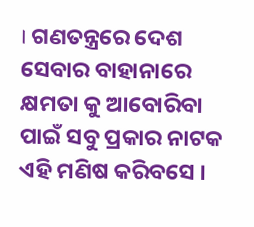। ଗଣତନ୍ତ୍ରରେ ଦେଶ ସେବାର ବାହାନାରେ କ୍ଷମତା କୁ ଆବୋରିବା ପାଇଁ ସବୁ ପ୍ରକାର ନାଟକ ଏହି ମଣିଷ କରିବସେ ।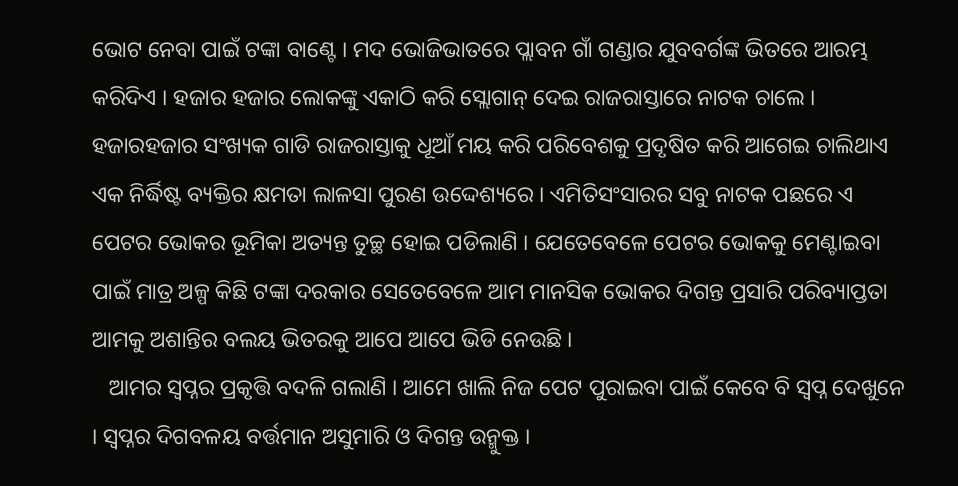ଭୋଟ ନେବା ପାଇଁ ଟଙ୍କା ବାଣ୍ଟେ । ମଦ ଭୋଜିଭାତରେ ପ୍ଲାବନ ଗାଁ ଗଣ୍ଡାର ଯୁବବର୍ଗଙ୍କ ଭିତରେ ଆରମ୍ଭ କରିଦିଏ । ହଜାର ହଜାର ଲୋକଙ୍କୁ ଏକାଠି କରି ସ୍ଲୋଗାନ୍ ଦେଇ ରାଜରାସ୍ତାରେ ନାଟକ ଚାଲେ । ହଜାରହଜାର ସଂଖ୍ୟକ ଗାଡି ରାଜରାସ୍ତାକୁ ଧୂଆଁ ମୟ କରି ପରିବେଶକୁ ପ୍ରଦୃଷିତ କରି ଆଗେଇ ଚାଲିଥାଏ ଏକ ନିର୍ଦ୍ଧିଷ୍ଟ ବ୍ୟକ୍ତିର କ୍ଷମତା ଲାଳସା ପୁରଣ ଉଦ୍ଦେଶ୍ୟରେ । ଏମିତିସଂସାରର ସବୁ ନାଟକ ପଛରେ ଏ ପେଟର ଭୋକର ଭୂମିକା ଅତ୍ୟନ୍ତ ତୁଚ୍ଛ ହୋଇ ପଡିଲାଣି । ଯେତେବେଳେ ପେଟର ଭୋକକୁ ମେଣ୍ଟାଇବା ପାଇଁ ମାତ୍ର ଅଳ୍ପ କିଛି ଟଙ୍କା ଦରକାର ସେତେବେଳେ ଆମ ମାନସିକ ଭୋକର ଦିଗନ୍ତ ପ୍ରସାରି ପରିବ୍ୟାପ୍ତତା ଆମକୁ ଅଶାନ୍ତିର ବଲୟ ଭିତରକୁ ଆପେ ଆପେ ଭିଡି ନେଉଛି ।
   ଆମର ସ୍ୱପ୍ନର ପ୍ରକୃତ୍ତି ବଦଳି ଗଲାଣି । ଆମେ ଖାଲି ନିଜ ପେଟ ପୁରାଇବା ପାଇଁ କେବେ ବି ସ୍ୱପ୍ନ ଦେଖୁନେ । ସ୍ୱପ୍ନର ଦିଗବଳୟ ବର୍ତ୍ତମାନ ଅସୁମାରି ଓ ଦିଗନ୍ତ ଉନ୍ମୁକ୍ତ ।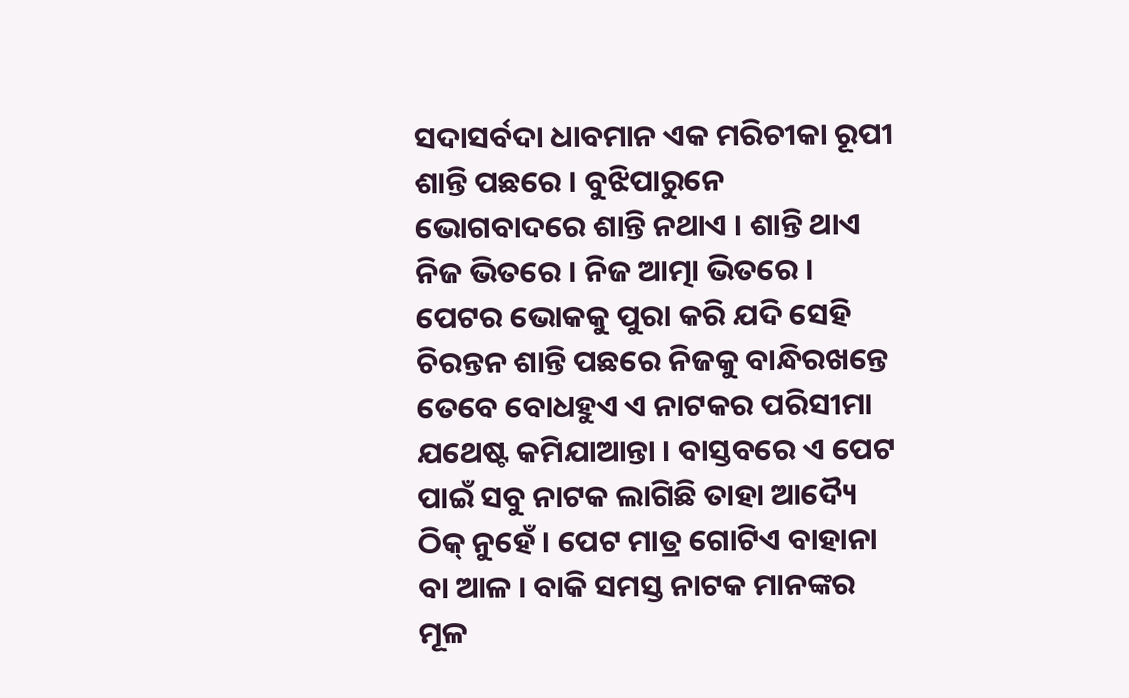ସଦାସର୍ବଦା ଧାବମାନ ଏକ ମରିଚୀକା ରୂପୀ ଶାନ୍ତି ପଛରେ । ବୁଝିପାରୁନେ ଭୋଗବାଦରେ ଶାନ୍ତି ନଥାଏ । ଶାନ୍ତି ଥାଏ ନିଜ ଭିତରେ । ନିଜ ଆତ୍ମା ଭିତରେ । ପେଟର ଭୋକକୁ ପୁରା କରି ଯଦି ସେହି ଚିରନ୍ତନ ଶାନ୍ତି ପଛରେ ନିଜକୁ ବାନ୍ଧିରଖନ୍ତେ ତେବେ ବୋଧହୁଏ ଏ ନାଟକର ପରିସୀମା ଯଥେଷ୍ଟ କମିଯାଆନ୍ତା । ବାସ୍ତବରେ ଏ ପେଟ ପାଇଁ ସବୁ ନାଟକ ଲାଗିଛି ତାହା ଆଦ୍ୟୈ ଠିକ୍ ନୁହେଁ । ପେଟ ମାତ୍ର ଗୋଟିଏ ବାହାନା ବା ଆଳ । ବାକି ସମସ୍ତ ନାଟକ ମାନଙ୍କର ମୂଳ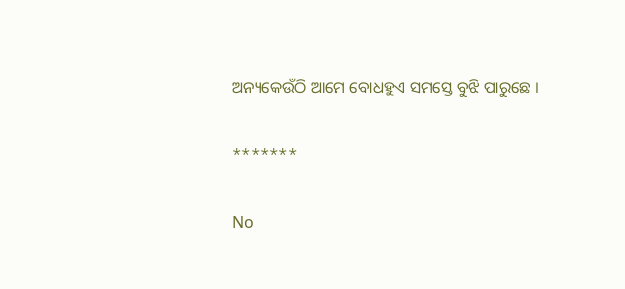ଅନ୍ୟକେଉଁଠି ଆମେ ବୋଧହୁଏ ସମସ୍ତେ ବୁଝି ପାରୁଛେ ।

*******

No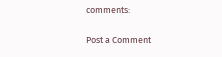comments:

Post a Comment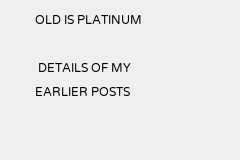OLD IS PLATINUM

 DETAILS OF MY EARLIER POSTS